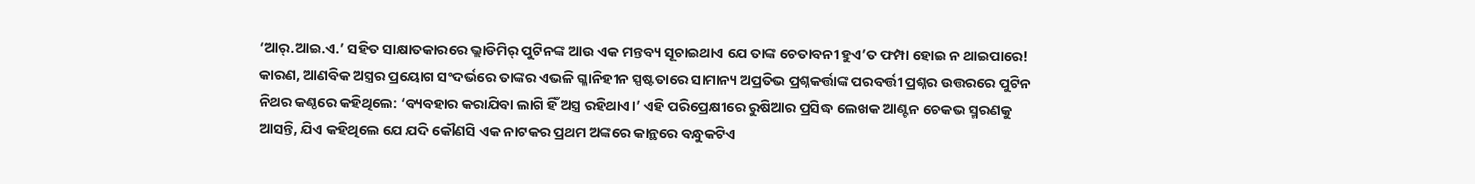‘ଆର୍.ଆଇ.ଏ.’ ସହିତ ସାକ୍ଷାତକାରରେ ଭ୍ଲାଡିମିର୍ ପୁଟିନଙ୍କ ଆଉ ଏକ ମନ୍ତବ୍ୟ ସୂଚାଇଥାଏ ଯେ ତାଙ୍କ ଚେତାବନୀ ହୁଏ’ତ ଫମ୍ପା ହୋଇ ନ ଥାଇପାରେ! କାରଣ, ଆଣବିକ ଅସ୍ତ୍ରର ପ୍ରୟୋଗ ସଂଦର୍ଭରେ ତାଙ୍କର ଏଭଳି ଗ୍ଳାନିହୀନ ସ୍ପଷ୍ଟତାରେ ସାମାନ୍ୟ ଅପ୍ରତିଭ ପ୍ରଶ୍ନକର୍ତ୍ତାଙ୍କ ପରବର୍ତ୍ତୀ ପ୍ରଶ୍ନର ଉତ୍ତରରେ ପୁଟିନ ନିଥର କଣ୍ଠରେ କହିଥିଲେ: ‘ବ୍ୟବହାର କରାଯିବା ଲାଗି ହିଁ ଅସ୍ତ୍ର ରହିଥାଏ।’ ଏହି ପରିପ୍ରେକ୍ଷୀରେ ରୁଷିଆର ପ୍ରସିଦ୍ଧ ଲେଖକ ଆଣ୍ଟନ ଚେକଭ ସ୍ମରଣକୁ ଆସନ୍ତି, ଯିଏ କହିଥିଲେ ଯେ ଯଦି କୌଣସି ଏକ ନାଟକର ପ୍ରଥମ ଅଙ୍କରେ କାନ୍ଥରେ ବନ୍ଧୁକଟିଏ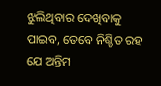ଝୁଲିଥିବାର ଦେଖିବାକୁ ପାଇବ, ତେବେ ନିଶ୍ଚିତ ରହ ଯେ ଅନ୍ତିମ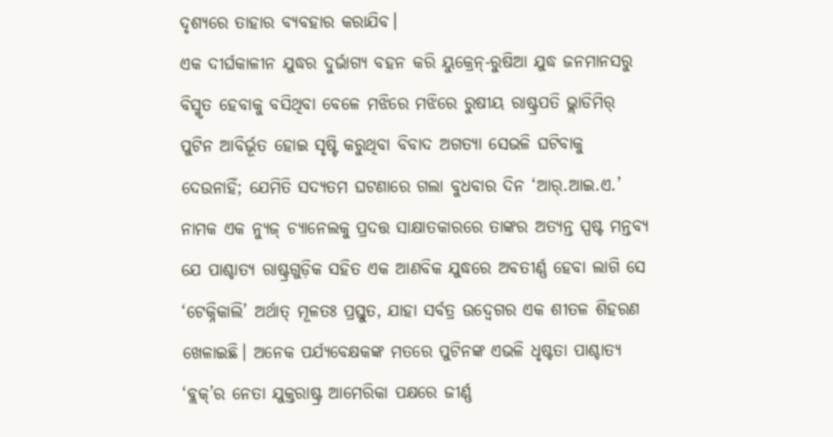ଦୃଶ୍ୟରେ ତାହାର ବ୍ୟବହାର କରାଯିବ।
ଏକ ଦୀର୍ଘକାଳୀନ ଯୁଦ୍ଧର ଦୁର୍ଭାଗ୍ୟ ବହନ କରି ୟୁକ୍ରେନ୍-ରୁଷିଆ ଯୁଦ୍ଧ ଜନମାନସରୁ ବିସ୍ମୃତ ହେବାକୁ ବସିଥିବା ବେଳେ ମଝିରେ ମଝିରେ ରୁଷୀୟ ରାଷ୍ଟ୍ରପତି ଭ୍ଲାଡିମିର୍ ପୁଟିନ ଆବିର୍ଭୂତ ହୋଇ ସୃଷ୍ଟି କରୁଥିବା ବିବାଦ ଅଗତ୍ୟା ସେଭଳି ଘଟିବାକୁ ଦେଉନାହିଁ; ଯେମିତି ସଦ୍ୟତମ ଘଟଣାରେ ଗଲା ବୁଧବାର ଦିନ ‘ଆର୍.ଆଇ.ଏ.’ ନାମକ ଏକ ନ୍ୟୁଜ୍ ଚ୍ୟାନେଲକୁ ପ୍ରଦତ୍ତ ସାକ୍ଷାତକାରରେ ତାଙ୍କର ଅତ୍ୟନ୍ତ ସ୍ପଷ୍ଟ ମନ୍ତବ୍ୟ ଯେ ପାଶ୍ଚାତ୍ୟ ରାଷ୍ଟ୍ରଗୁଡ଼ିକ ସହିତ ଏକ ଆଣବିକ ଯୁଦ୍ଧରେ ଅବତୀର୍ଣ୍ଣ ହେବା ଲାଗି ସେ ‘ଟେକ୍ନିକାଲି’ ଅର୍ଥାତ୍ ମୂଳତଃ ପ୍ରସ୍ତୁତ, ଯାହା ସର୍ବତ୍ର ଉଦ୍ବେଗର ଏକ ଶୀତଳ ଶିହରଣ ଖେଳାଇଛି। ଅନେକ ପର୍ଯ୍ୟବେକ୍ଷକଙ୍କ ମତରେ ପୁଟିନଙ୍କ ଏଭଳି ଧୃଷ୍ଟତା ପାଶ୍ଚାତ୍ୟ ‘ବ୍ଲକ୍’ର ନେତା ଯୁକ୍ତରାଷ୍ଟ୍ର ଆମେରିକା ପକ୍ଷରେ ଜୀର୍ଣ୍ଣ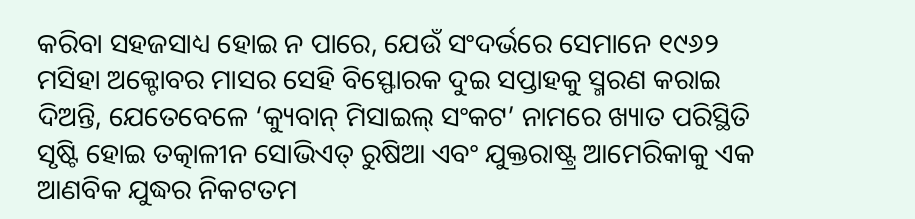କରିବା ସହଜସାଧ୍ୟ ହୋଇ ନ ପାରେ, ଯେଉଁ ସଂଦର୍ଭରେ ସେମାନେ ୧୯୬୨ ମସିହା ଅକ୍ଟୋବର ମାସର ସେହି ବିସ୍ଫୋରକ ଦୁଇ ସପ୍ତାହକୁ ସ୍ମରଣ କରାଇ ଦିଅନ୍ତି, ଯେତେବେଳେ ‘କ୍ୟୁବାନ୍ ମିସାଇଲ୍ ସଂକଟ’ ନାମରେ ଖ୍ୟାତ ପରିସ୍ଥିତି ସୃଷ୍ଟି ହୋଇ ତତ୍କାଳୀନ ସୋଭିଏତ୍ ରୁଷିଆ ଏବଂ ଯୁକ୍ତରାଷ୍ଟ୍ର ଆମେରିକାକୁ ଏକ ଆଣବିକ ଯୁଦ୍ଧର ନିକଟତମ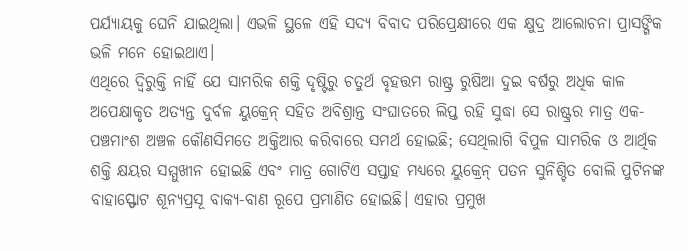ପର୍ଯ୍ୟାୟକୁ ଘେନି ଯାଇଥିଲା। ଏଭଳି ସ୍ଥଳେ ଏହି ସଦ୍ୟ ବିବାଦ ପରିପ୍ରେକ୍ଷୀରେ ଏକ କ୍ଷୁଦ୍ର ଆଲୋଚନା ପ୍ରାସଙ୍ଗିକ ଭଳି ମନେ ହୋଇଥାଏ।
ଏଥିରେ ଦ୍ବିରୁକ୍ତି ନାହିଁ ଯେ ସାମରିକ ଶକ୍ତି ଦୃଷ୍ଟିରୁ ଚତୁର୍ଥ ବୃହତ୍ତମ ରାଷ୍ଟ୍ର ରୁଷିଆ ଦୁଇ ବର୍ଷରୁ ଅଧିକ କାଳ ଅପେକ୍ଷାକୃତ ଅତ୍ୟନ୍ତ ଦୁର୍ବଳ ୟୁକ୍ରେନ୍ ସହିତ ଅବିଶ୍ରାନ୍ତ ସଂଘାତରେ ଲିପ୍ତ ରହି ସୁଦ୍ଧା ସେ ରାଷ୍ଟ୍ରର ମାତ୍ର ଏକ-ପଞ୍ଚମାଂଶ ଅଞ୍ଚଳ କୌଣସିମତେ ଅକ୍ତିଆର କରିବାରେ ସମର୍ଥ ହୋଇଛି; ସେଥିଲାଗି ବିପୁଳ ସାମରିକ ଓ ଆର୍ଥିକ ଶକ୍ତି କ୍ଷୟର ସମ୍ମୁଖୀନ ହୋଇଛି ଏବଂ ମାତ୍ର ଗୋଟିଏ ସପ୍ତାହ ମଧ୍ୟରେ ୟୁକ୍ରେନ୍ ପତନ ସୁନିଶ୍ଚିତ ବୋଲି ପୁଟିନଙ୍କ ବାହାସ୍ଫୋଟ ଶୂନ୍ୟପ୍ରସୂ ବାକ୍ୟ-ବାଣ ରୂପେ ପ୍ରମାଣିତ ହୋଇଛି। ଏହାର ପ୍ରମୁଖ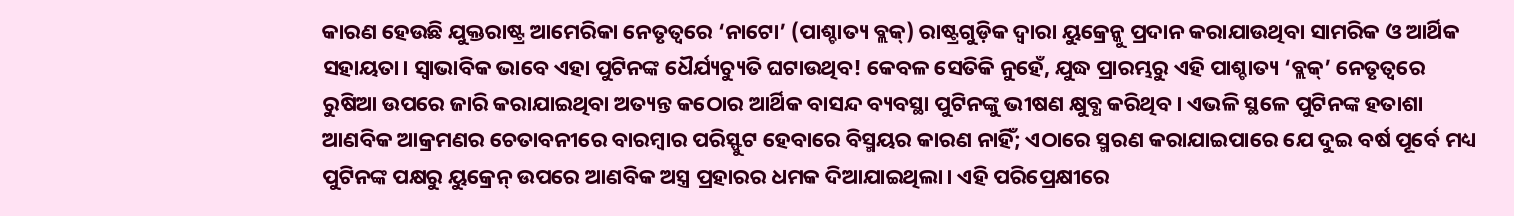କାରଣ ହେଉଛି ଯୁକ୍ତରାଷ୍ଟ୍ର ଆମେରିକା ନେତୃତ୍ବରେ ‘ନାଟୋ’ (ପାଶ୍ଚାତ୍ୟ ବ୍ଲକ୍) ରାଷ୍ଟ୍ରଗୁଡ଼ିକ ଦ୍ବାରା ୟୁକ୍ରେନ୍କୁ ପ୍ରଦାନ କରାଯାଉଥିବା ସାମରିକ ଓ ଆର୍ଥିକ ସହାୟତା। ସ୍ବାଭାବିକ ଭାବେ ଏହା ପୁଟିନଙ୍କ ଧୈର୍ଯ୍ୟଚ୍ୟୁତି ଘଟାଉଥିବ! କେବଳ ସେତିକି ନୁହେଁ, ଯୁଦ୍ଧ ପ୍ରାରମ୍ଭରୁ ଏହି ପାଶ୍ଚାତ୍ୟ ‘ବ୍ଲକ୍’ ନେତୃତ୍ବରେ ରୁଷିଆ ଉପରେ ଜାରି କରାଯାଇଥିବା ଅତ୍ୟନ୍ତ କଠୋର ଆର୍ଥିକ ବାସନ୍ଦ ବ୍ୟବସ୍ଥା ପୁଟିନଙ୍କୁ ଭୀଷଣ କ୍ଷୁବ୍ଧ କରିଥିବ। ଏଭଳି ସ୍ଥଳେ ପୁଟିନଙ୍କ ହତାଶା ଆଣବିକ ଆକ୍ରମଣର ଚେତାବନୀରେ ବାରମ୍ବାର ପରିସ୍ଫୁଟ ହେବାରେ ବିସ୍ମୟର କାରଣ ନାହିଁ; ଏଠାରେ ସ୍ମରଣ କରାଯାଇପାରେ ଯେ ଦୁଇ ବର୍ଷ ପୂର୍ବେ ମଧ୍ୟ ପୁଟିନଙ୍କ ପକ୍ଷରୁ ୟୁକ୍ରେନ୍ ଉପରେ ଆଣବିକ ଅସ୍ତ୍ର ପ୍ରହାରର ଧମକ ଦିଆଯାଇଥିଲା। ଏହି ପରିପ୍ରେକ୍ଷୀରେ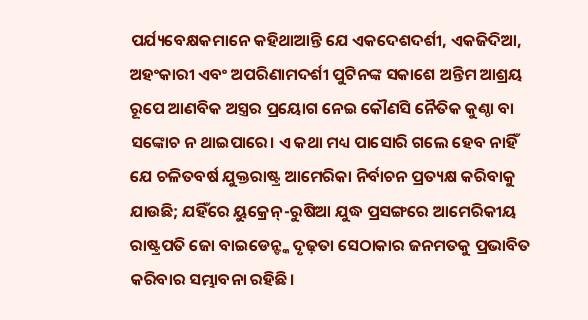ପର୍ଯ୍ୟବେକ୍ଷକମାନେ କହିଥାଆନ୍ତି ଯେ ଏକଦେଶଦର୍ଶୀ, ଏକଜିଦିଆ, ଅହଂକାରୀ ଏବଂ ଅପରିଣାମଦର୍ଶୀ ପୁଟିନଙ୍କ ସକାଶେ ଅନ୍ତିମ ଆଶ୍ରୟ ରୂପେ ଆଣବିକ ଅସ୍ତ୍ରର ପ୍ରୟୋଗ ନେଇ କୌଣସି ନୈତିକ କୁଣ୍ଠା ବା ସଙ୍କୋଚ ନ ଥାଇପାରେ। ଏ କଥା ମଧ୍ୟ ପାସୋରି ଗଲେ ହେବ ନାହିଁ ଯେ ଚଳିତବର୍ଷ ଯୁକ୍ତରାଷ୍ଟ୍ର ଆମେରିକା ନିର୍ବାଚନ ପ୍ରତ୍ୟକ୍ଷ କରିବାକୁ ଯାଉଛି; ଯହିଁରେ ୟୁକ୍ରେନ୍-ରୁଷିଆ ଯୁଦ୍ଧ ପ୍ରସଙ୍ଗରେ ଆମେରିକୀୟ ରାଷ୍ଟ୍ରପତି ଜୋ ବାଇଡେନ୍ଙ୍କ ଦୃଢ଼ତା ସେଠାକାର ଜନମତକୁ ପ୍ରଭାବିତ କରିବାର ସମ୍ଭାବନା ରହିଛି।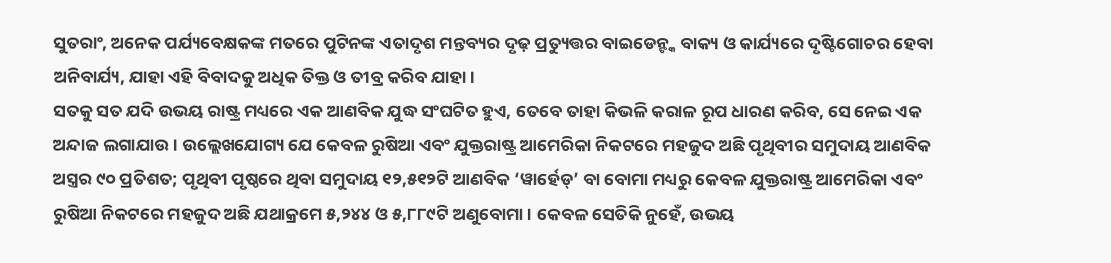ସୁତରାଂ, ଅନେକ ପର୍ଯ୍ୟବେକ୍ଷକଙ୍କ ମତରେ ପୁଟିନଙ୍କ ଏତାଦୃଶ ମନ୍ତବ୍ୟର ଦୃଢ଼ ପ୍ରତ୍ୟୁତ୍ତର ବାଇଡେନ୍ଙ୍କ ବାକ୍ୟ ଓ କାର୍ଯ୍ୟରେ ଦୃଷ୍ଟିଗୋଚର ହେବା ଅନିବାର୍ଯ୍ୟ, ଯାହା ଏହି ବିବାଦକୁ ଅଧିକ ତିକ୍ତ ଓ ତୀବ୍ର କରିବ ଯାହା।
ସତକୁ ସତ ଯଦି ଉଭୟ ରାଷ୍ଟ୍ର ମଧ୍ୟରେ ଏକ ଆଣବିକ ଯୁଦ୍ଧ ସଂଘଟିତ ହୁଏ, ତେବେ ତାହା କିଭଳି କରାଳ ରୂପ ଧାରଣ କରିବ, ସେ ନେଇ ଏକ ଅନ୍ଦାଜ ଲଗାଯାଉ। ଉଲ୍ଲେଖଯୋଗ୍ୟ ଯେ କେବଳ ରୁଷିଆ ଏବଂ ଯୁକ୍ତରାଷ୍ଟ୍ର ଆମେରିକା ନିକଟରେ ମହଜୁଦ ଅଛି ପୃଥିବୀର ସମୁଦାୟ ଆଣବିକ ଅସ୍ତ୍ରର ୯୦ ପ୍ରତିଶତ; ପୃଥିବୀ ପୃଷ୍ଠରେ ଥିବା ସମୁଦାୟ ୧୨,୫୧୨ଟି ଆଣବିକ ‘ୱାର୍ହେଡ୍’ ବା ବୋମା ମଧ୍ୟରୁ କେବଳ ଯୁକ୍ତରାଷ୍ଟ୍ର ଆମେରିକା ଏବଂ ରୁଷିଆ ନିକଟରେ ମହଜୁଦ ଅଛି ଯଥାକ୍ରମେ ୫,୨୪୪ ଓ ୫,୮୮୯ଟି ଅଣୁବୋମା। କେବଳ ସେତିକି ନୁହେଁ, ଉଭୟ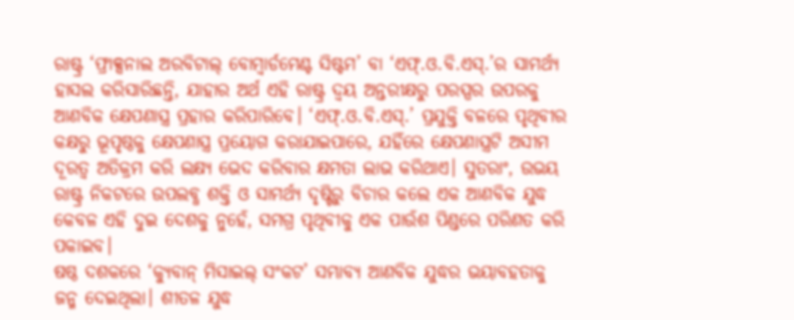ରାଷ୍ଟ୍ର ‘ଫ୍ରାକ୍ସନାଲ ଅରବିଟାଲ୍ ବୋମ୍ବାର୍ଡମେଣ୍ଟ ସିଷ୍ଟମ’ ବା ‘ଏଫ୍.ଓ.ବି.ଏସ୍.’ର ସାମର୍ଥ୍ୟ ହାସଲ କରିସାରିଛନ୍ତି, ଯାହାର ଅର୍ଥ ଏହି ରାଷ୍ଟ୍ର ଦ୍ବୟ ଅନ୍ତରୀକ୍ଷରୁ ପରସ୍ପର ଉପରକୁ ଆଣବିକ କ୍ଷେପଣାସ୍ତ୍ର ପ୍ରହାର କରିପାରିବେ। ‘ଏଫ୍.ଓ.ବି.ଏସ୍.’ ପ୍ରଯୁକ୍ତି ବଳରେ ପୃଥିବୀର କକ୍ଷରୁ ଭୂପୃଷ୍ଠକୁ କ୍ଷେପଣାସ୍ତ୍ର ପ୍ରୟୋଗ କରାଯାଇପାରେ, ଯହିଁରେ କ୍ଷେପଣାସ୍ତ୍ରଟି ଅସୀମ ଦୂରତ୍ବ ଅତିକ୍ରମ କରି ଲକ୍ଷ୍ୟ ଭେଦ କରିବାର କ୍ଷମତା ଲାଭ କରିଥାଏ। ସୁତରାଂ, ଉଭୟ ରାଷ୍ଟ୍ର ନିକଟରେ ଉପଲବ୍ଧ ଶକ୍ତି ଓ ସାମର୍ଥ୍ୟ ଦୃଷ୍ଟିରୁ ବିଚାର କଲେ ଏକ ଆଣବିକ ଯୁଦ୍ଧ କେବଳ ଏହି ଦୁଇ ଦେଶକୁ ନୁହେଁ, ସମଗ୍ର ପୃଥିବୀକୁ ଏକ ପାଉଁଶ ପିଣ୍ଡରେ ପରିଣତ କରି ପକାଇବ।
ଷଷ୍ଠ ଦଶକରେ ‘କ୍ୟୁବାନ୍ ମିସାଇଲ୍ ସଂକଟ’ ସମ୍ଭାବ୍ୟ ଆଣବିକ ଯୁଦ୍ଧର ଭୟାବହତାକୁ ଜନ୍ମ ଦେଇଥିଲା। ଶୀତଳ ଯୁଦ୍ଧ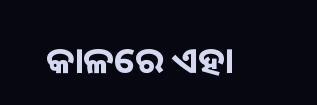କାଳରେ ଏହା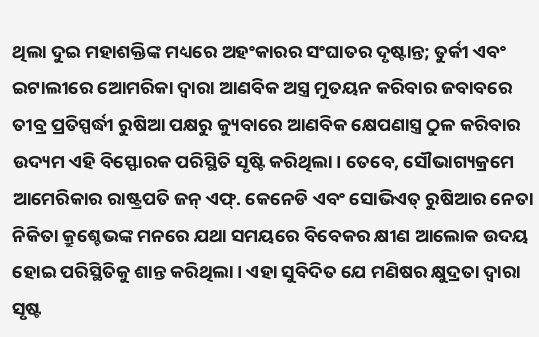ଥିଲା ଦୁଇ ମହାଶକ୍ତିଙ୍କ ମଧ୍ୟରେ ଅହଂକାରର ସଂଘାତର ଦୃଷ୍ଟାନ୍ତ; ତୁର୍କୀ ଏବଂ ଇଟାଲୀରେ ଆେମରିକା ଦ୍ବାରା ଆଣବିକ ଅସ୍ତ୍ର ମୁତୟନ କରିବାର ଜବାବରେ ତୀବ୍ର ପ୍ରତିସ୍ପର୍ଦ୍ଧୀ ରୁଷିଆ ପକ୍ଷରୁ କ୍ୟୁବାରେ ଆଣବିକ କ୍ଷେପଣାସ୍ତ୍ର ଠୁଳ କରିବାର ଉଦ୍ୟମ ଏହି ବିସ୍ଫୋରକ ପରିସ୍ଥିତି ସୃଷ୍ଟି କରିଥିଲା। ତେବେ, ସୌଭାଗ୍ୟକ୍ରମେ ଆମେରିକାର ରାଷ୍ଟ୍ରପତି ଜନ୍ ଏଫ୍. କେନେଡି ଏବଂ ସୋଭିଏତ୍ ରୁଷିଆର ନେତା ନିକିତା କ୍ରୁଶ୍ଚେଭଙ୍କ ମନରେ ଯଥା ସମୟରେ ବିବେକର କ୍ଷୀଣ ଆଲୋକ ଉଦୟ ହୋଇ ପରିସ୍ଥିତିକୁ ଶାନ୍ତ କରିଥିଲା। ଏହା ସୁବିଦିତ ଯେ ମଣିଷର କ୍ଷୁଦ୍ରତା ଦ୍ବାରା ସୃଷ୍ଟ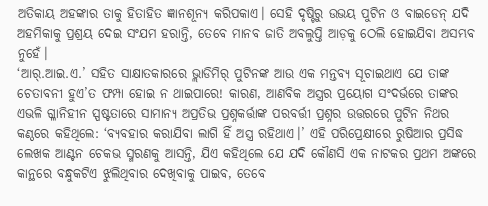ଅତିକାୟ ଅହଙ୍କାର ତାକୁ ହିତାହିତ ଜ୍ଞାନଶୂନ୍ୟ କରିପକାଏ। ସେହି ଦୃଷ୍ଟିରୁ ଉଭୟ ପୁଟିନ ଓ ବାଇଡେନ୍ ଯଦି ଅହମିକାକୁ ପ୍ରଶ୍ରୟ ଦେଇ ସଂଯମ ହରାନ୍ତି, ତେବେ ମାନବ ଜାତି ଅବଲୁପ୍ତି ଆଡ଼କୁ ଠେଲି ହୋଇଯିବା ଅସମ୍ଭବ ନୁହେଁ।
‘ଆର୍.ଆଇ.ଏ.’ ସହିତ ସାକ୍ଷାତକାରରେ ଭ୍ଲାଡିମିର୍ ପୁଟିନଙ୍କ ଆଉ ଏକ ମନ୍ତବ୍ୟ ସୂଚାଇଥାଏ ଯେ ତାଙ୍କ ଚେତାବନୀ ହୁଏ’ତ ଫମ୍ପା ହୋଇ ନ ଥାଇପାରେ! କାରଣ, ଆଣବିକ ଅସ୍ତ୍ରର ପ୍ରୟୋଗ ସଂଦର୍ଭରେ ତାଙ୍କର ଏଭଳି ଗ୍ଳାନିହୀନ ସ୍ପଷ୍ଟତାରେ ସାମାନ୍ୟ ଅପ୍ରତିଭ ପ୍ରଶ୍ନକର୍ତ୍ତାଙ୍କ ପରବର୍ତ୍ତୀ ପ୍ରଶ୍ନର ଉତ୍ତରରେ ପୁଟିନ ନିଥର କଣ୍ଠରେ କହିଥିଲେ: ‘ବ୍ୟବହାର କରାଯିବା ଲାଗି ହିଁ ଅସ୍ତ୍ର ରହିଥାଏ।’ ଏହି ପରିପ୍ରେକ୍ଷୀରେ ରୁଷିଆର ପ୍ରସିଦ୍ଧ ଲେଖକ ଆଣ୍ଟନ ଚେକଭ ସ୍ମରଣକୁ ଆସନ୍ତି, ଯିଏ କହିଥିଲେ ଯେ ଯଦି କୌଣସି ଏକ ନାଟକର ପ୍ରଥମ ଅଙ୍କରେ କାନ୍ଥରେ ବନ୍ଧୁକଟିଏ ଝୁଲିଥିବାର ଦେଖିବାକୁ ପାଇବ, ତେବେ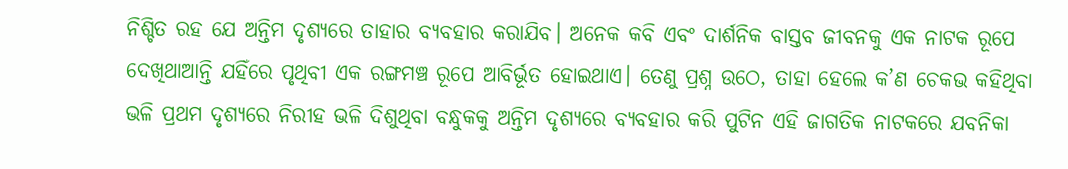ନିଶ୍ଚିତ ରହ ଯେ ଅନ୍ତିମ ଦୃଶ୍ୟରେ ତାହାର ବ୍ୟବହାର କରାଯିବ। ଅନେକ କବି ଏବଂ ଦାର୍ଶନିକ ବାସ୍ତବ ଜୀବନକୁ ଏକ ନାଟକ ରୂପେ ଦେଖିଥାଆନ୍ତି ଯହିଁରେ ପୃଥିବୀ ଏକ ରଙ୍ଗମଞ୍ଚ ରୂପେ ଆବିର୍ଭୂତ ହୋଇଥାଏ। ତେଣୁ ପ୍ରଶ୍ନ ଉଠେ, ତାହା ହେଲେ କ’ଣ ଚେକଭ କହିଥିବା ଭଳି ପ୍ରଥମ ଦୃଶ୍ୟରେ ନିରୀହ ଭଳି ଦିଶୁଥିବା ବନ୍ଧୁକକୁ ଅନ୍ତିମ ଦୃଶ୍ୟରେ ବ୍ୟବହାର କରି ପୁଟିନ ଏହି ଜାଗତିକ ନାଟକରେ ଯବନିକା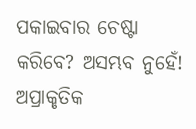ପକାଇବାର ଚେଷ୍ଟା କରିବେ? ଅସମ୍ଭବ ନୁହେଁ! ଅପ୍ରାକୃତିକ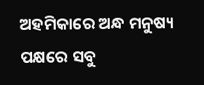ଅହମିକାରେ ଅନ୍ଧ ମନୁଷ୍ୟ ପକ୍ଷରେ ସବୁ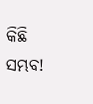କିଛି ସମ୍ଭବ!